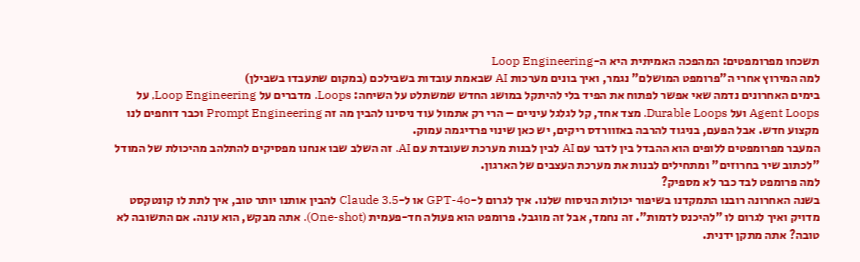תשכחו מפרומפטים: המהפכה האמיתית היא ה-Loop Engineering
למה המירוץ אחרי ה"פרומפט המושלם" נגמר, ואיך בונים מערכות AI שבאמת עובדות בשבילכם (במקום שתעבדו בשבילן)
בימים האחרונים נדמה שאי אפשר לפתוח את הפיד בלי להיתקל במושג החדש שמשתלט על השיחה: Loops. מדברים על Loop Engineering, על Agent Loops ועל Durable Loops. מצד אחד, קל לגלגל עיניים – הרי רק אתמול עוד ניסינו להבין מה זה Prompt Engineering וכבר דוחפים לנו מקצוע חדש. אבל הפעם, בניגוד להרבה באזוורדס ריקים, יש כאן שינוי פרדיגמה עמוק.
המעבר מפרומפטים ללופים הוא ההבדל בין לדבר עם AI לבין לבנות מערכת שעובדת עם AI. זה השלב שבו אנחנו מפסיקים להתלהב מהיכולת של המודל "לכתוב שיר בחרוזים" ומתחילים לבנות את מערכת העצבים של הארגון.
למה פרומפט לבד כבר לא מספיק?
בשנה האחרונה רובנו התמקדנו בשיפור יכולות הניסוח שלנו. איך לגרום ל-GPT-4o או ל-Claude 3.5 להבין אותנו יותר טוב, איך לתת לו קונטקסט מדויק ואיך לגרום לו "להיכנס לדמות". זה נחמד, אבל זה מוגבל. פרומפט הוא פעולה חד-פעמית (One-shot). אתה מבקש, הוא עונה. אם התשובה לא טובה? אתה מתקן ידנית.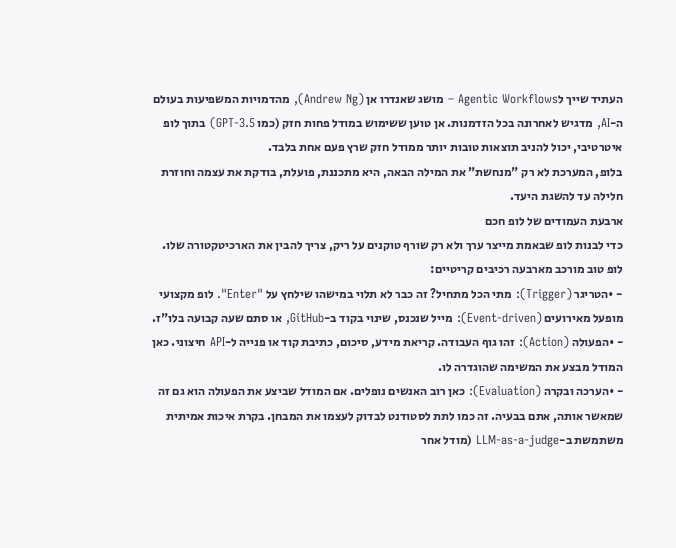העתיד שייך לAgentic Workflows – מושג שאנדרו אן (Andrew Ng), מהדמויות המשפיעות בעולם ה-AI, מדגיש לאחרונה בכל הזדמנות. אן טוען ששימוש במודל פחות חזק (כמו GPT-3.5) בתוך לופ איטרטיבי, יכול להניב תוצאות טובות יותר ממודל חזק שרץ פעם אחת בלבד.
בלופ, המערכת לא רק "מנחשת" את המילה הבאה, היא מתכננת, פועלת, בודקת את עצמה וחוזרת חלילה עד להשגת היעד.
ארבעת העמודים של לופ חכם
כדי לבנות לופ שבאמת מייצר ערך ולא רק שורף טוקנים על ריק, צריך להבין את הארכיטקטורה שלו. לופ טוב מורכב מארבעה רכיבים קריטיים:
- •הטריגר (Trigger): מתי הכל מתחיל? זה כבר לא תלוי במישהו שילחץ על "Enter". לופ מקצועי מופעל מאירועים (Event-driven): מייל שנכנס, שינוי בקוד ב-GitHub, או סתם שעה קבועה בלו"ז.
- •הפעולה (Action): זהו גוף העבודה. קריאת מידע, סיכום, כתיבת קוד או פנייה ל-API חיצוני. כאן המודל מבצע את המשימה שהוגדרה לו.
- •הערכה ובקרה (Evaluation): כאן רוב האנשים נופלים. אם המודל שביצע את הפעולה הוא גם זה שמאשר אותה, אתם בבעיה. זה כמו לתת לסטודנט לבדוק לעצמו את המבחן. בקרת איכות אמיתית משתמשת ב-LLM-as-a-judge (מודל אחר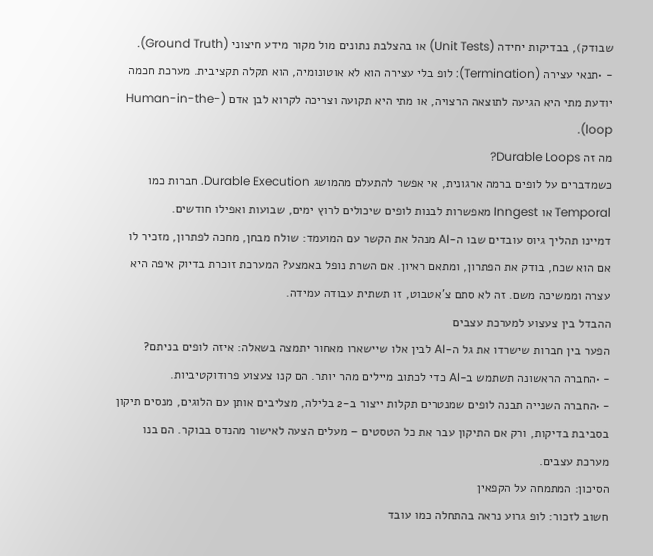שבודק), בבדיקות יחידה (Unit Tests) או בהצלבת נתונים מול מקור מידע חיצוני (Ground Truth).
- •תנאי עצירה (Termination): לופ בלי עצירה הוא לא אוטונומיה, הוא תקלה תקציבית. מערכת חכמה יודעת מתי היא הגיעה לתוצאה הרצויה, או מתי היא תקועה וצריכה לקרוא לבן אדם (Human-in-the-loop).
מה זה Durable Loops?
כשמדברים על לופים ברמה ארגונית, אי אפשר להתעלם מהמושג Durable Execution. חברות כמו Temporal או Inngest מאפשרות לבנות לופים שיכולים לרוץ ימים, שבועות ואפילו חודשים.
דמיינו תהליך גיוס עובדים שבו ה-AI מנהל את הקשר עם המועמד: שולח מבחן, מחכה לפתרון, מזכיר לו אם הוא שכח, בודק את הפתרון, ומתאם ראיון. אם השרת נופל באמצע? המערכת זוכרת בדיוק איפה היא עצרה וממשיכה משם. זה לא סתם צ'אטבוט, זו תשתית עבודה עמידה.
ההבדל בין צעצוע למערכת עצבים
הפער בין חברות שישרדו את גל ה-AI לבין אלו שיישארו מאחור יתמצה בשאלה: איזה לופים בניתם?
- •החברה הראשונה תשתמש ב-AI כדי לכתוב מיילים מהר יותר. הם קנו צעצוע פרודוקטיביות.
- •החברה השנייה תבנה לופים שמנטרים תקלות ייצור ב-2 בלילה, מצליבים אותן עם הלוגים, מנסים תיקון בסביבת בדיקות, ורק אם התיקון עבר את כל הטסטים – מעלים הצעה לאישור מהנדס בבוקר. הם בנו מערכת עצבים.
הסיכון: המתמחה על הקפאין
חשוב לזכור: לופ גרוע נראה בהתחלה כמו עובד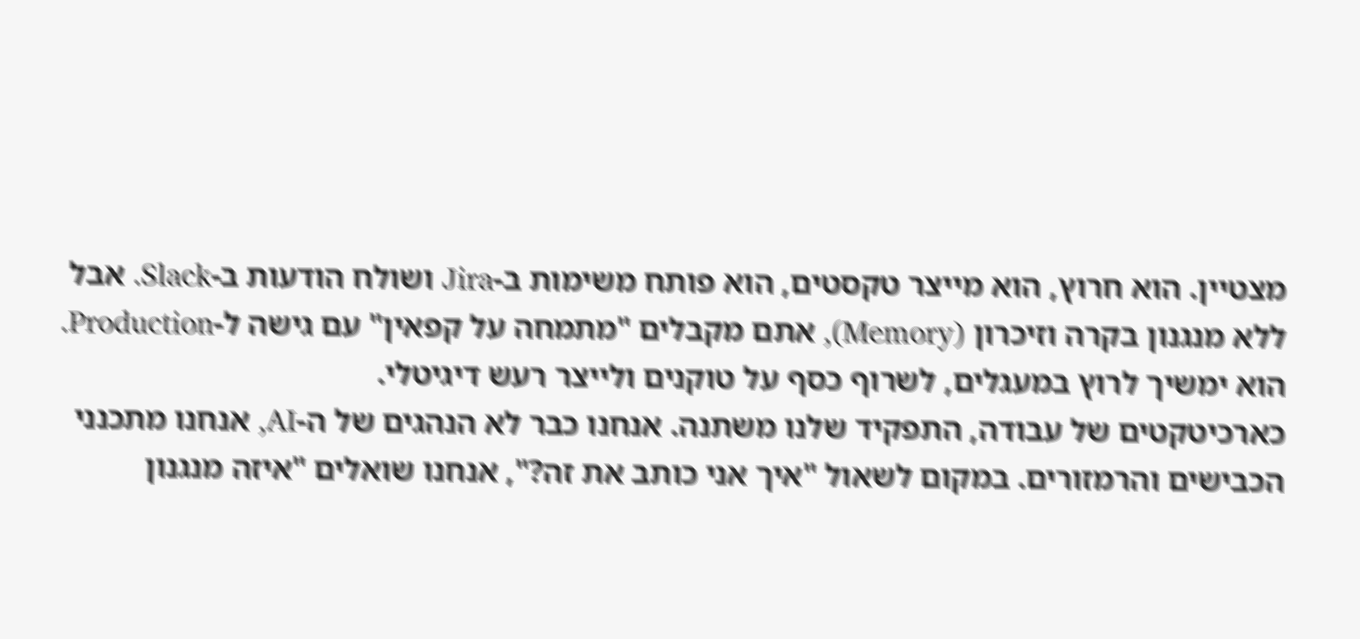מצטיין. הוא חרוץ, הוא מייצר טקסטים, הוא פותח משימות ב-Jira ושולח הודעות ב-Slack. אבל ללא מנגנון בקרה וזיכרון (Memory), אתם מקבלים "מתמחה על קפאין" עם גישה ל-Production. הוא ימשיך לרוץ במעגלים, לשרוף כסף על טוקנים ולייצר רעש דיגיטלי.
כארכיטקטים של עבודה, התפקיד שלנו משתנה. אנחנו כבר לא הנהגים של ה-AI, אנחנו מתכנני הכבישים והרמזורים. במקום לשאול "איך אני כותב את זה?", אנחנו שואלים "איזה מנגנון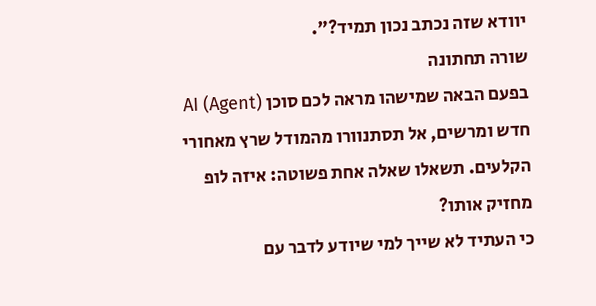יוודא שזה נכתב נכון תמיד?".
שורה תחתונה
בפעם הבאה שמישהו מראה לכם סוכן AI (Agent) חדש ומרשים, אל תסתנוורו מהמודל שרץ מאחורי הקלעים. תשאלו שאלה אחת פשוטה: איזה לופ מחזיק אותו?
כי העתיד לא שייך למי שיודע לדבר עם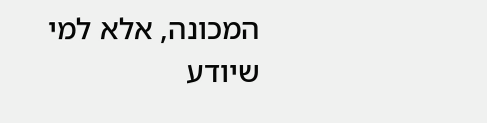המכונה, אלא למי שיודע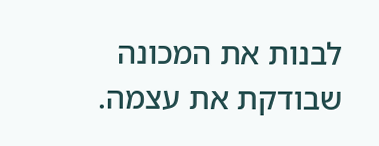לבנות את המכונה שבודקת את עצמה.